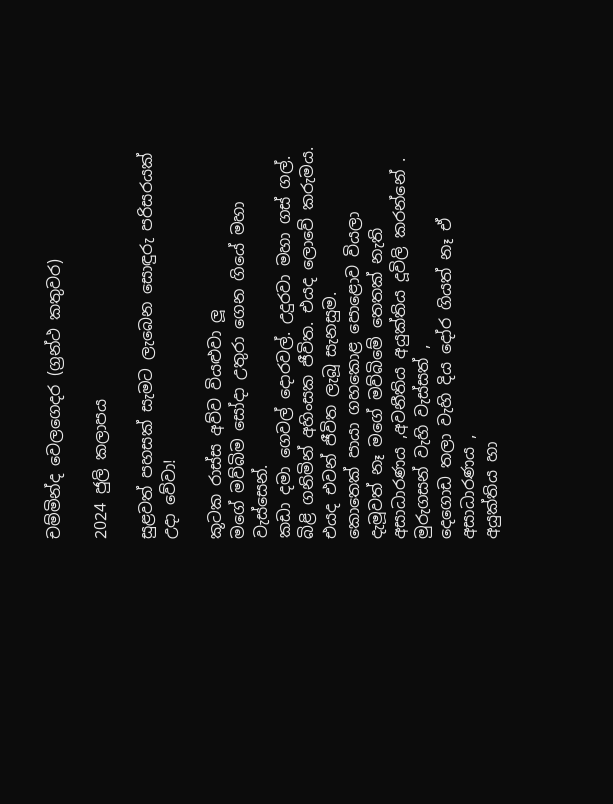චම්මින්ද වෙලගෙදර (ග්‍රන්ථ කතුවර)

2024 ජුලි කලාපය

සුළවත් පහසක් සැමට ලැබෙන සොඳුරු පරිසරයක් උදා වේවා!

කූටක රාස්ස අව්ව වියළුවා ලූ
මගේ මව්බිම සෝදා උතුරා ගෙන ගියේ මහා වැස්සෙන්.
කඩා දමා ගෙවල් දොරවල්. උදුරවා මහා ගස් ගල්.
බිළි ගනිමින් අහිංසක ජීවිත. එයද ලොවේ කරුමය.
එයද එවන් ජීවිත ලැබූ සැනසුම.
කොතෙක් පායා ගහකොළ පොළොව වියලා
දැමූවත් නෑ මගේ මව්බිමේ තෙතක් නැති
අසාධාරණය ,අවනීතිය අයුක්තිය දූවිලි කරන්නේ .
මුරුගසන් වැහි වැස්සත් ,
දෙගොඩ තලා වැහි දිය දෝර ගියත් නෑ ඒ අසාධාරණය ,
අයුක්තිය හා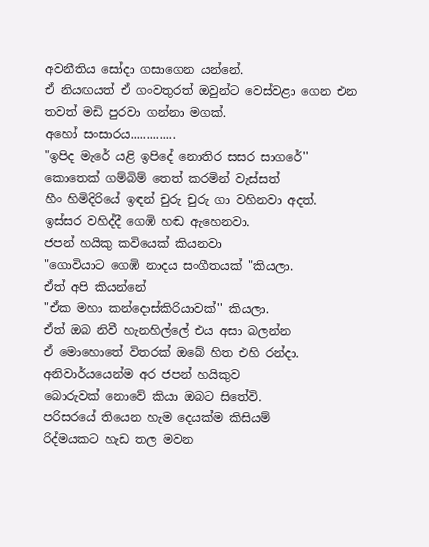අවනීතිය සෝදා ගසාගෙන යන්නේ.
ඒ නියඟයත් ඒ ගංවතුරත් ඔවුන්ට වෙස්වළා ගෙන එන
තවත් මඩි පුරවා ගන්නා මගක්.
අහෝ සංසාරය..............
"ඉපිද මැරේ යළි ඉපිදේ නොතිර සසර සාගරේ''
කොතෙක් ගම්බිම් තෙත් කරමින් වැස්සත්
හීං හිමිදිරියේ ඉඳන් චුරු චුරු ගා වහිනවා අදත්.
ඉස්සර වහිද්දී ගෙඹි හඬ ඇහෙනවා.
ජපන් හයිකු කවියෙක් කියනවා
"ගොවියාට ගෙඹි නාදය සංගීතයක් "කියලා.
ඒත් අපි කියන්නේ
"ඒක මහා කන්දොස්කිරියාවක්'' කියලා.
ඒත් ඔබ නිවී හැනහිල්ලේ එය අසා බලන්න
ඒ මොහොතේ විතරක් ඔබේ හිත එහි රන්දා.
අනිවාර්යයෙන්ම අර ජපන් හයිකුව
බොරුවක් නොවේ කියා ඔබට සිතේවි.
පරිසරයේ තියෙන හැම දෙයක්ම කිසියම්
රිද්මයකට හැඩ තල මවන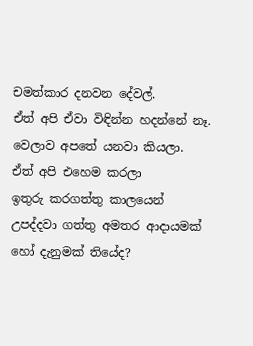චමත්කාර දනවන දේවල්.
ඒත් අපි ඒවා විඳින්න හදන්නේ නෑ.
වෙලාව අපතේ යනවා කියලා.
ඒත් අපි එහෙම කරලා
ඉතුරු කරගත්තු කාලයෙන්
උපද්දවා ගත්තු අමතර ආදායමක්
හෝ දැනුමක් තියේද?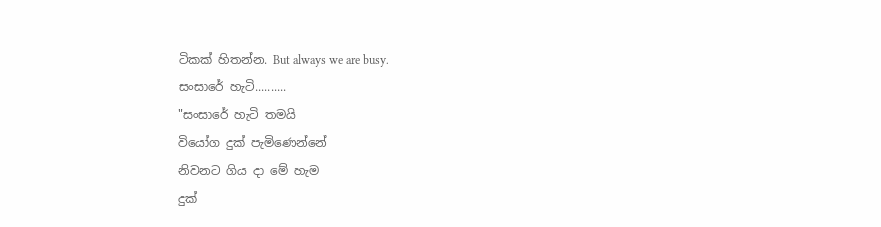ටිකක් හිතන්න. But always we are busy.
සංසාරේ හැටි..........
"සංසාරේ හැටි තමයි
වියෝග දුක් පැමිණෙන්නේ
නිවනට ගිය දා මේ හැම
දුක්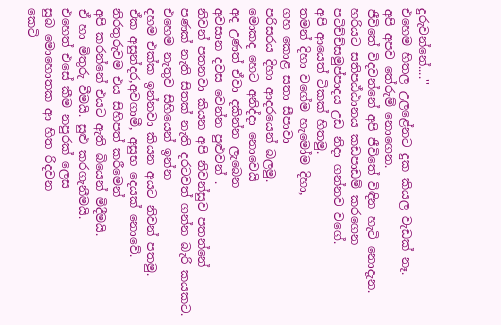දුරුවන්නේ....''
එහෙම හිතල උලළේනට දුක කියල වැඩක් නෑ.
අපි අපව තේරුම් නොගෙන.
ජීවිතේ විදවන්නේ අපි ජීවිතේ විඳින හැටි නොදැන.
හරියට සතිපඨ්ඨානය කඩපාඩම් කරගෙන
පටිච්ච්සමුප්පාදය උඩ නිදා ගන්නව වගේ.
අපි ආයෙත් ටිකක් හිතමු.
තමන් දිහා වගේම හැමෝම දිහා,
ගහ කොළ සතා සීපාවා
පරිසරය දිහා ආදරයෙන් බලමු.
මොකද හෙට අනිද්දා නොවෙයි
අද උණත් ඒවා දකින්න ලැබෙන
අවසාන දවස වෙන්න පුළුවන් .
නිවන් පතනවා කියන අපි නිවන්සුව පතන්නේ
පණක් නැති සිතක් නැති දරටවත් ගන්න බැරි කයකට.
එහෙම නැතුව සිහියෙන් ඉන්න
දහම එක්ක ඉන්නවා කියන අයට නිවන් පතමු.
ඒක අසුන්දර,අවගාමී, අසුභ දෙයක් නොවේ.
නිරතුරුවම එය සිහිපත් කරීමෙන්
අපි කරන්නේ එයට ඇති බියෙන් මිදීමයි.
ඒ හා මිතුරු වීමයි. සුළු කරගැනීමයි.
එහෙත් එසේ කීම නපුරක් ලෙස
සුබ මොහොතක ආ හිත රිදවන
කෙටි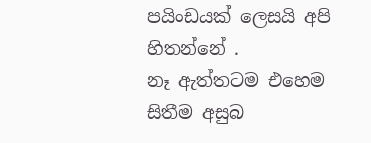පයිංඩයක් ලෙසයි අපි හිතන්නේ .
නෑ ඇත්තටම එහෙම සිතීම අසුබ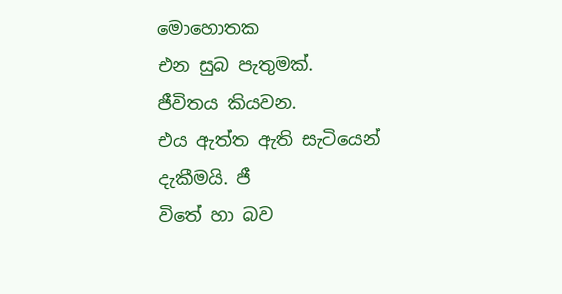මොහොතක
එන සුබ පැතුමක්.
ජීවිතය කියවන.
එය ඇත්ත ඇති සැටියෙන් දැකීමයි. ජී
විතේ හා බව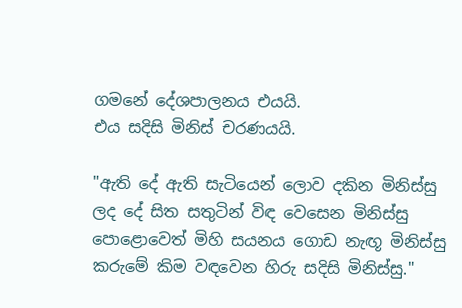ගමනේ දේශපාලනය එයයි.
එය සදිසි මිනිස් චරණයයි.

"ඇති දේ ඇති සැටියෙන් ලොව දකින මිනිස්සු
ලද දේ සිත සතුටින් විඳ වෙසෙන මිනිස්සු
පොළොවෙත් මිහි සයනය ගොඩ නැඟූ මිනිස්සු
කරුමේ කිම වඳවෙන හිරු සදිසි මිනිස්සු."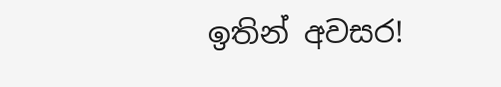ඉතින් අවසර!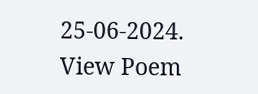25-06-2024.
View Poem